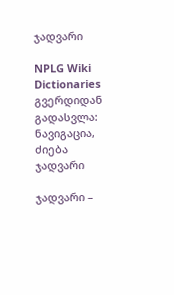ჯადვარი

NPLG Wiki Dictionaries გვერდიდან
გადასვლა: ნავიგაცია, ძიება
ჯადვარი

ჯადვარი –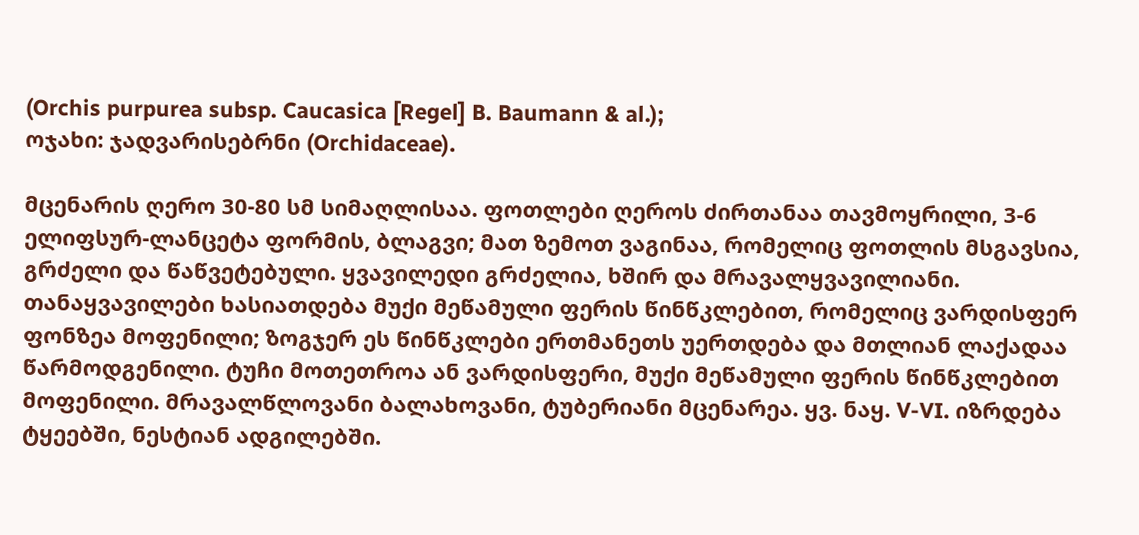(Orchis purpurea subsp. Caucasica [Regel] B. Baumann & al.);
ოჯახი: ჯადვარისებრნი (Orchidaceae).

მცენარის ღერო 30-80 სმ სიმაღლისაა. ფოთლები ღეროს ძირთანაა თავმოყრილი, 3-6 ელიფსურ-ლანცეტა ფორმის, ბლაგვი; მათ ზემოთ ვაგინაა, რომელიც ფოთლის მსგავსია, გრძელი და წაწვეტებული. ყვავილედი გრძელია, ხშირ და მრავალყვავილიანი. თანაყვავილები ხასიათდება მუქი მეწამული ფერის წინწკლებით, რომელიც ვარდისფერ ფონზეა მოფენილი; ზოგჯერ ეს წინწკლები ერთმანეთს უერთდება და მთლიან ლაქადაა წარმოდგენილი. ტუჩი მოთეთროა ან ვარდისფერი, მუქი მეწამული ფერის წინწკლებით მოფენილი. მრავალწლოვანი ბალახოვანი, ტუბერიანი მცენარეა. ყვ. ნაყ. V-VI. იზრდება ტყეებში, ნესტიან ადგილებში.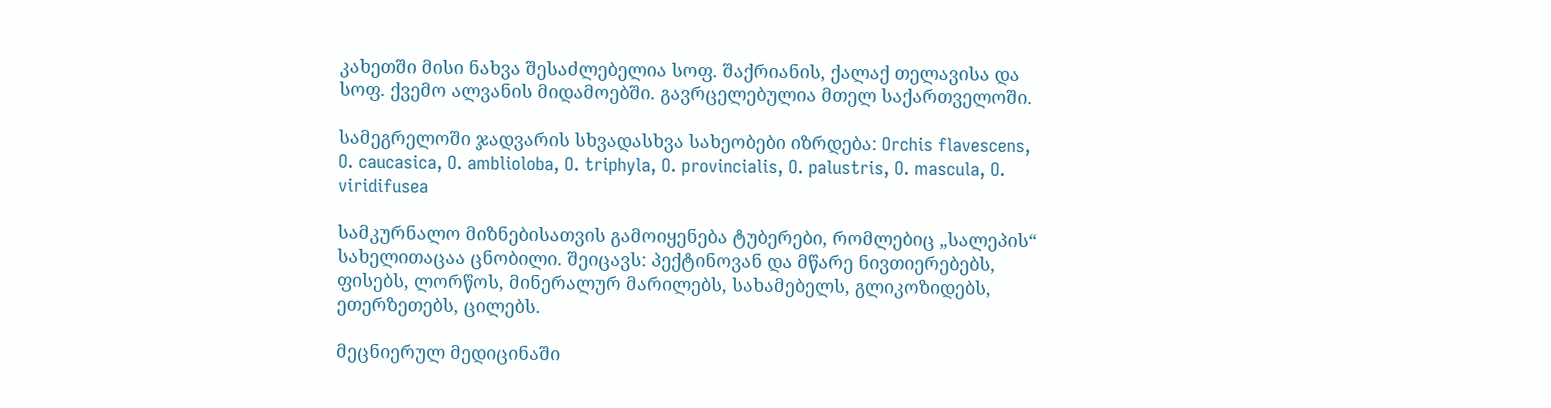კახეთში მისი ნახვა შესაძლებელია სოფ. შაქრიანის, ქალაქ თელავისა და სოფ. ქვემო ალვანის მიდამოებში. გავრცელებულია მთელ საქართველოში.

სამეგრელოში ჯადვარის სხვადასხვა სახეობები იზრდება: Orchis flavescens, O. caucasica, O. amblioloba, O. triphyla, O. provincialis, O. palustris, O. mascula, O. viridifusea

სამკურნალო მიზნებისათვის გამოიყენება ტუბერები, რომლებიც „სალეპის“ სახელითაცაა ცნობილი. შეიცავს: პექტინოვან და მწარე ნივთიერებებს, ფისებს, ლორწოს, მინერალურ მარილებს, სახამებელს, გლიკოზიდებს, ეთერზეთებს, ცილებს.

მეცნიერულ მედიცინაში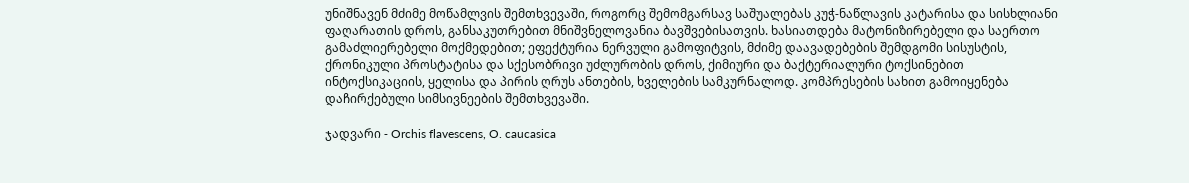უნიშნავენ მძიმე მოწამლვის შემთხვევაში, როგორც შემომგარსავ საშუალებას კუჭ-ნაწლავის კატარისა და სისხლიანი ფაღარათის დროს, განსაკუთრებით მნიშვნელოვანია ბავშვებისათვის. ხასიათდება მატონიზირებელი და საერთო გამაძლიერებელი მოქმედებით; ეფექტურია ნერვული გამოფიტვის, მძიმე დაავადებების შემდგომი სისუსტის, ქრონიკული პროსტატისა და სქესობრივი უძლურობის დროს, ქიმიური და ბაქტერიალური ტოქსინებით ინტოქსიკაციის, ყელისა და პირის ღრუს ანთების, ხველების სამკურნალოდ. კომპრესების სახით გამოიყენება დაჩირქებული სიმსივნეების შემთხვევაში.

ჯადვარი - Orchis flavescens, O. caucasica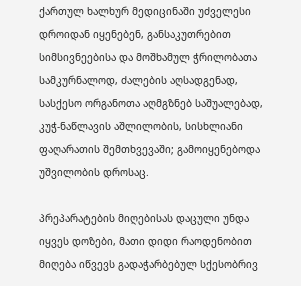ქართულ ხალხურ მედიცინაში უძველესი დროიდან იყენებენ, განსაკუთრებით სიმსივნეებისა და მოშხამულ ჭრილობათა სამკურნალოდ, ძალების აღსადგენად, სასქესო ორგანოთა აღმგზნებ საშუალებად, კუჭ-ნაწლავის აშლილობის, სისხლიანი ფაღარათის შემთხვევაში; გამოიყენებოდა უშვილობის დროსაც.

პრეპარატების მიღებისას დაცული უნდა იყვეს დოზები, მათი დიდი რაოდენობით მიღება იწვევს გადაჭარბებულ სქესობრივ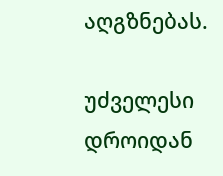აღგზნებას.

უძველესი დროიდან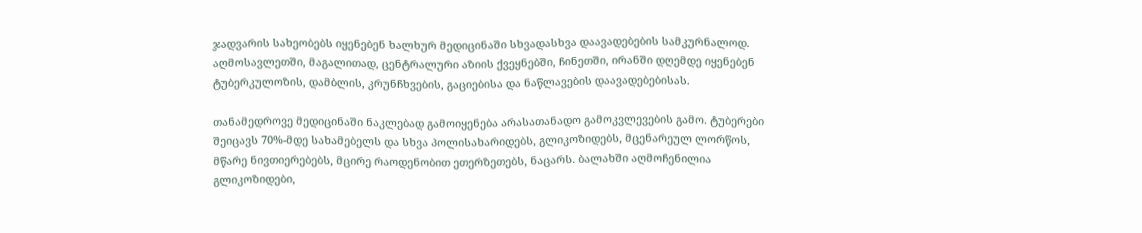ჯადვარის სახეობებს იყენებენ ხალხურ მედიცინაში სხვადასხვა დაავადებების სამკურნალოდ. აღმოსავლეთში, მაგალითად, ცენტრალური აზიის ქვეყნებში, ჩინეთში, ირანში დღემდე იყენებენ ტუბერკულოზის, დამბლის, კრუნჩხვების, გაციებისა და ნაწლავების დაავადებებისას.

თანამედროვე მედიცინაში ნაკლებად გამოიყენება არასათანადო გამოკვლევების გამო. ტუბერები შეიცავს 70%-მდე სახამებელს და სხვა პოლისახარიდებს, გლიკოზიდებს, მცენარეულ ლორწოს, მწარე ნივთიერებებს, მცირე რაოდენობით ეთერზეთებს, ნაცარს. ბალახში აღმოჩენილია გლიკოზიდები,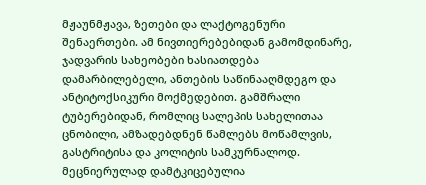მჟაუნმჟავა, ზეთები და ლაქტოგენური შენაერთები. ამ ნივთიერებებიდან გამომდინარე, ჯადვარის სახეობები ხასიათდება დამარბილებელი, ანთების საწინააღმდეგო და ანტიტოქსიკური მოქმედებით. გამშრალი ტუბერებიდან, რომლიც სალეპის სახელითაა ცნობილი, ამზადებდნენ წამლებს მოწამლვის, გასტრიტისა და კოლიტის სამკურნალოდ. მეცნიერულად დამტკიცებულია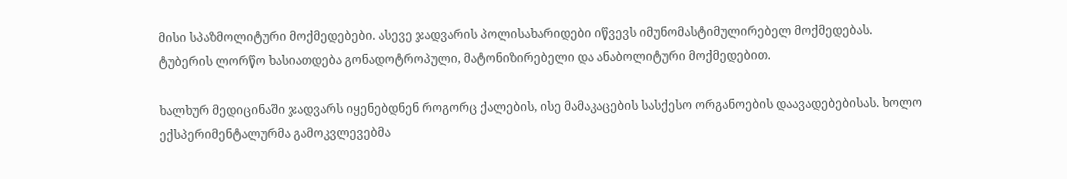მისი სპაზმოლიტური მოქმედებები. ასევე ჯადვარის პოლისახარიდები იწვევს იმუნომასტიმულირებელ მოქმედებას. ტუბერის ლორწო ხასიათდება გონადოტროპული, მატონიზირებელი და ანაბოლიტური მოქმედებით.

ხალხურ მედიცინაში ჯადვარს იყენებდნენ როგორც ქალების, ისე მამაკაცების სასქესო ორგანოების დაავადებებისას. ხოლო ექსპერიმენტალურმა გამოკვლევებმა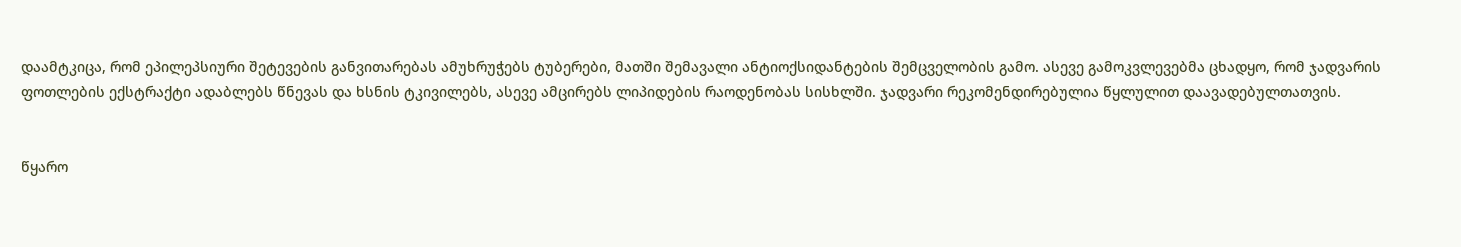დაამტკიცა, რომ ეპილეპსიური შეტევების განვითარებას ამუხრუჭებს ტუბერები, მათში შემავალი ანტიოქსიდანტების შემცველობის გამო. ასევე გამოკვლევებმა ცხადყო, რომ ჯადვარის ფოთლების ექსტრაქტი ადაბლებს წნევას და ხსნის ტკივილებს, ასევე ამცირებს ლიპიდების რაოდენობას სისხლში. ჯადვარი რეკომენდირებულია წყლულით დაავადებულთათვის.


წყარო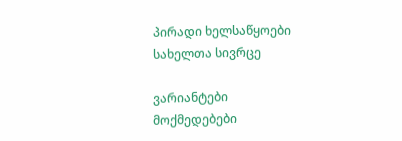პირადი ხელსაწყოები
სახელთა სივრცე

ვარიანტები
მოქმედებები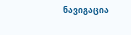ნავიგაცია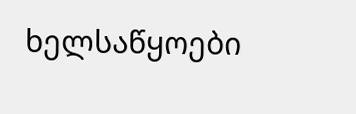ხელსაწყოები